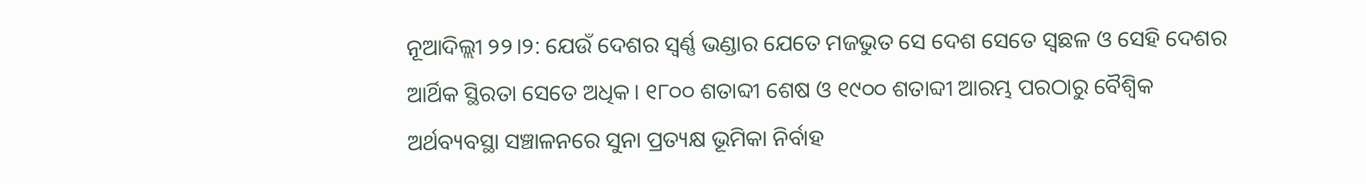ନୂଆଦିଲ୍ଲୀ ୨୨।୨: ଯେଉଁ ଦେଶର ସ୍ୱର୍ଣ୍ଣ ଭଣ୍ଡାର ଯେତେ ମଜଭୁତ ସେ ଦେଶ ସେତେ ସ୍ୱଛଳ ଓ ସେହି ଦେଶର ଆର୍ଥିକ ସ୍ଥିରତା ସେତେ ଅଧିକ। ୧୮୦୦ ଶତାବ୍ଦୀ ଶେଷ ଓ ୧୯୦୦ ଶତାବ୍ଦୀ ଆରମ୍ଭ ପରଠାରୁ ବୈଶ୍ୱିକ ଅର୍ଥବ୍ୟବସ୍ଥା ସଞ୍ଚାଳନରେ ସୁନା ପ୍ରତ୍ୟକ୍ଷ ଭୂମିକା ନିର୍ବାହ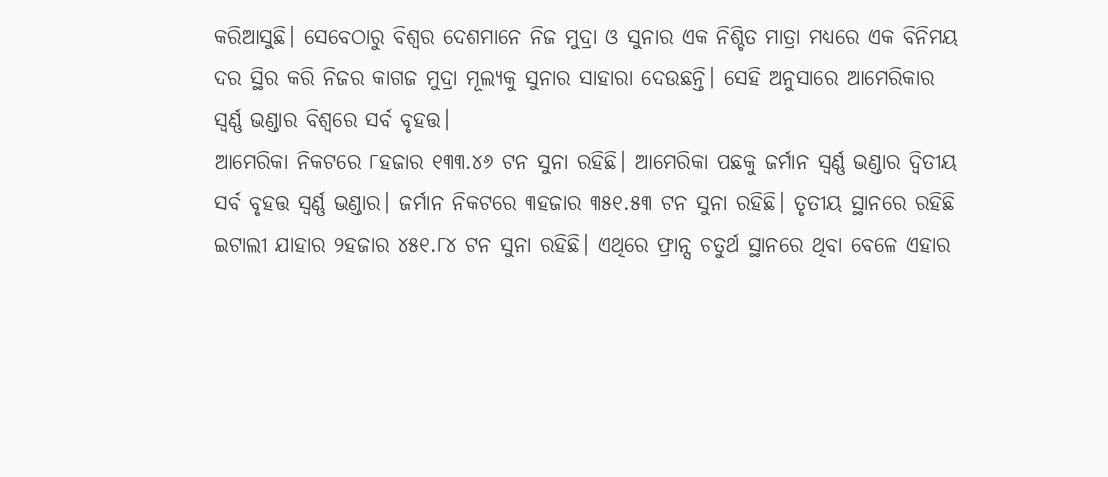କରିଆସୁଛି। ସେବେଠାରୁ ବିଶ୍ୱର ଦେଶମାନେ ନିଜ ମୁଦ୍ରା ଓ ସୁନାର ଏକ ନିଶ୍ଚିତ ମାତ୍ରା ମଧ୍ୟରେ ଏକ ବିନିମୟ ଦର ସ୍ଥିର କରି ନିଜର କାଗଜ ମୁଦ୍ରା ମୂଲ୍ୟକୁ ସୁନାର ସାହାରା ଦେଉଛନ୍ତି। ସେହି ଅନୁସାରେ ଆମେରିକାର ସ୍ୱର୍ଣ୍ଣ ଭଣ୍ଡାର ବିଶ୍ୱରେ ସର୍ବ ବୃହତ୍ତ।
ଆମେରିକା ନିକଟରେ ୮ହଜାର ୧୩୩.୪୬ ଟନ ସୁନା ରହିଛି। ଆମେରିକା ପଛକୁ ଜର୍ମାନ ସ୍ୱର୍ଣ୍ଣ ଭଣ୍ଡାର ଦ୍ୱିତୀୟ ସର୍ବ ବୃହତ୍ତ ସ୍ୱର୍ଣ୍ଣ ଭଣ୍ଡାର। ଜର୍ମାନ ନିକଟରେ ୩ହଜାର ୩୫୧.୫୩ ଟନ ସୁନା ରହିଛି। ତୃତୀୟ ସ୍ଥାନରେ ରହିଛି ଇଟାଲୀ ଯାହାର ୨ହଜାର ୪୫୧.୮୪ ଟନ ସୁନା ରହିଛି। ଏଥିରେ ଫ୍ରାନ୍ସ ଚତୁର୍ଥ ସ୍ଥାନରେ ଥିବା ବେଳେ ଏହାର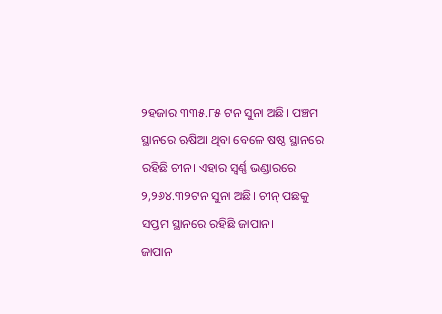୨ହଜାର ୩୩୫.୮୫ ଟନ ସୁନା ଅଛି। ପଞ୍ଚମ ସ୍ଥାନରେ ଋଷିଆ ଥିବା ବେଳେ ଷଷ୍ଠ ସ୍ଥାନରେ ରହିଛି ଚୀନ। ଏହାର ସ୍ୱର୍ଣ୍ଣ ଭଣ୍ଡାରରେ ୨,୨୬୪.୩୨ଟନ ସୁନା ଅଛି। ଚୀନ୍ ପଛକୁ ସପ୍ତମ ସ୍ଥାନରେ ରହିଛି ଜାପାନ।
ଜାପାନ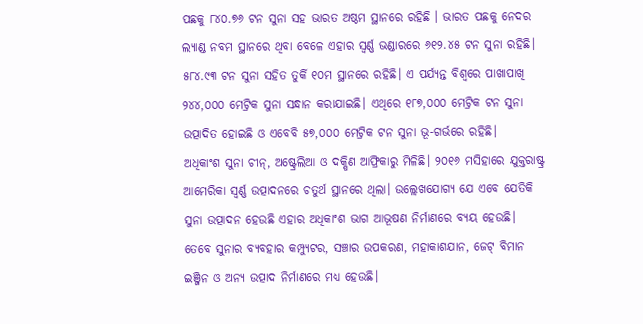ପଛକୁ ୮୪୦.୭୬ ଟନ ସୁନା ସହ ଭାରତ ଅଷ୍ଠମ ସ୍ଥାନରେ ରହିଛି । ଭାରତ ପଛକୁ ନେଦର ଲ୍ୟାଣ୍ଡ ନବମ ସ୍ଥାନରେ ଥିବା ବେଳେ ଏହାର ସ୍ୱର୍ଣ୍ଣ ଭଣ୍ଡାରରେ ୬୧୨.୪୫ ଟନ ସୁନା ରହିଛି। ୫୮୪.୯୩ ଟନ ସୁନା ସହିତ ତୁର୍କି ୧୦ମ ସ୍ଥାନରେ ରହିଛି। ଏ ପର୍ଯ୍ୟନ୍ତ ବିଶ୍ୱରେ ପାଖାପାଖି ୨୪୪,୦୦୦ ମେଟ୍ରିକ ସୁନା ସନ୍ଧାନ କରାଯାଇଛି। ଏଥିରେ ୧୮୭,୦୦୦ ମେଟ୍ରିକ ଟନ ସୁନା ଉତ୍ପାଦିତ ହୋଇଛି ଓ ଏବେବି ୫୭,୦୦୦ ମେଟ୍ରିକ ଟନ ସୁନା ଭୂ-ଗର୍ଭରେ ରହିଛି।
ଅଧିକାଂଶ ସୁନା ଚୀନ୍, ଅଷ୍ଟ୍ରେଲିଆ ଓ ଦକ୍ଷିଣ ଆଫ୍ରିକାରୁ ମିଳିଛି। ୨୦୧୬ ମସିହାରେ ଯୁକ୍ତରାଷ୍ଟ୍ର ଆମେରିକା ସ୍ୱର୍ଣ୍ଣ ଉତ୍ପାଦନରେ ଚତୁର୍ଥ ସ୍ଥାନରେ ଥିଲା। ଉଲ୍ଲେଖଯୋଗ୍ୟ ଯେ ଏବେ ଯେତିକି ସୁନା ଉତ୍ପାଦନ ହେଉଛି ଏହାର ଅଧିକାଂଶ ଭାଗ ଆଭୂଷଣ ନିର୍ମାଣରେ ବ୍ୟୟ ହେଉଛି। ତେବେ ସୁନାର ବ୍ୟବହାର କମ୍ପ୍ୟୁଟର, ସଞ୍ଚାର ଉପକରଣ, ମହାକାଶଯାନ, ଜେଟ୍ ବିମାନ ଇଞ୍ଜିନ ଓ ଅନ୍ୟ ଉତ୍ପାଦ ନିର୍ମାଣରେ ମଧ୍ୟ ହେଉଛି।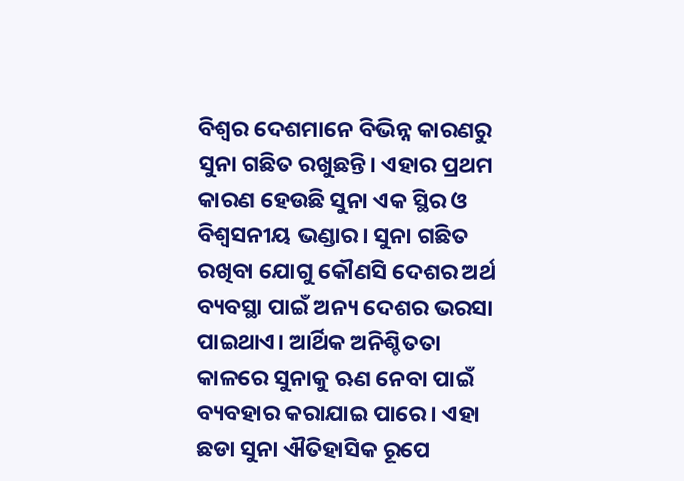ବିଶ୍ୱର ଦେଶମାନେ ବିଭିନ୍ନ କାରଣରୁ ସୁନା ଗଛିତ ରଖୁଛନ୍ତି। ଏହାର ପ୍ରଥମ କାରଣ ହେଉଛି ସୁନା ଏକ ସ୍ଥିର ଓ ବିଶ୍ୱସନୀୟ ଭଣ୍ଡାର। ସୁନା ଗଛିତ ରଖିବା ଯୋଗୁ କୌଣସି ଦେଶର ଅର୍ଥ ବ୍ୟବସ୍ଥା ପାଇଁ ଅନ୍ୟ ଦେଶର ଭରସା ପାଇଥାଏ। ଆର୍ଥିକ ଅନିଶ୍ଚିତତା କାଳରେ ସୁନାକୁ ଋଣ ନେବା ପାଇଁ ବ୍ୟବହାର କରାଯାଇ ପାରେ। ଏହା ଛଡା ସୁନା ଐତିହାସିକ ରୂପେ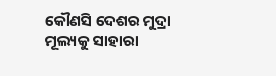କୌଣସି ଦେଶର ମୁଦ୍ରା ମୂଲ୍ୟକୁ ସାହାରା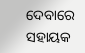ଦେବାରେ ସହାୟକ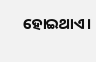ହୋଇଥାଏ।